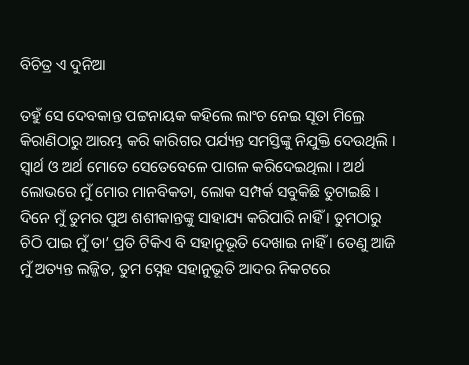ବିଚିତ୍ର ଏ ଦୁନିଆ

ତହୁଁ ସେ ଦେବକାନ୍ତ ପଟ୍ଟନାୟକ କହିଲେ ଲାଂଚ ନେଇ ସୂତା ମିଲ୍ରେ କିରାଣିଠାରୁ ଆରମ୍ଭ କରି କାରିଗର ପର୍ଯ୍ୟନ୍ତ ସମସ୍ତିଙ୍କୁ ନିଯୁକ୍ତି ଦେଉଥିଲି । ସ୍ୱାର୍ଥ ଓ ଅର୍ଥ ମୋତେ ସେତେବେଳେ ପାଗଳ କରିଦେଇଥିଲା । ଅର୍ଥ ଲୋଭରେ ମୁଁ ମୋର ମାନବିକତା, ଲୋକ ସମ୍ପର୍କ ସବୁକିଛି ତୁଟାଇଛି । ଦିନେ ମୁଁ ତୁମର ପୁଅ ଶଶୀକାନ୍ତଙ୍କୁ ସାହାଯ୍ୟ କରିପାରି ନାହିଁ । ତୁମଠାରୁ ଚିଠି ପାଇ ମୁଁ ତା’ ପ୍ରତି ଟିକିଏ ବି ସହାନୁଭୂତି ଦେଖାଇ ନାହିଁ । ତେଣୁ ଆଜି ମୁଁ ଅତ୍ୟନ୍ତ ଲଜ୍ଜିତ, ତୁମ ସ୍ନେହ ସହାନୁଭୂତି ଆଦର ନିକଟରେ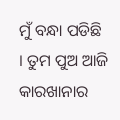ମୁଁ ବନ୍ଧା ପଡିଛି । ତୁମ ପୁଅ ଆଜି କାରଖାନାର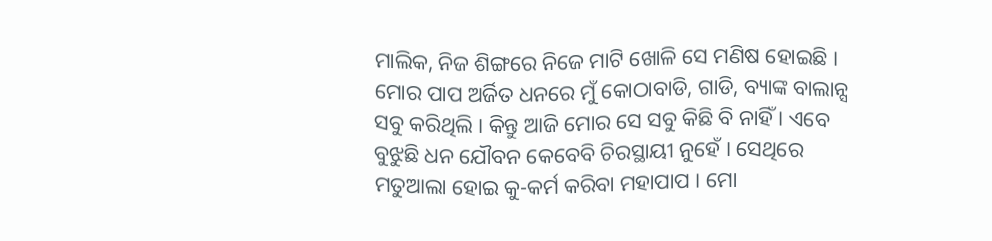ମାଲିକ, ନିଜ ଶିଙ୍ଗରେ ନିଜେ ମାଟି ଖୋଳି ସେ ମଣିଷ ହୋଇଛି । ମୋର ପାପ ଅର୍ଜିତ ଧନରେ ମୁଁ କୋଠାବାଡି, ଗାଡି, ବ୍ୟାଙ୍କ ବାଲାନ୍ସ ସବୁ କରିଥିଲି । କିନ୍ତୁ ଆଜି ମୋର ସେ ସବୁ କିଛି ବି ନାହିଁ । ଏବେ ବୁଝୁଛି ଧନ ଯୌବନ କେବେବି ଚିରସ୍ଥାୟୀ ନୁହେଁ । ସେଥିରେ ମତୁଆଲା ହୋଇ କୁ-କର୍ମ କରିବା ମହାପାପ । ମୋ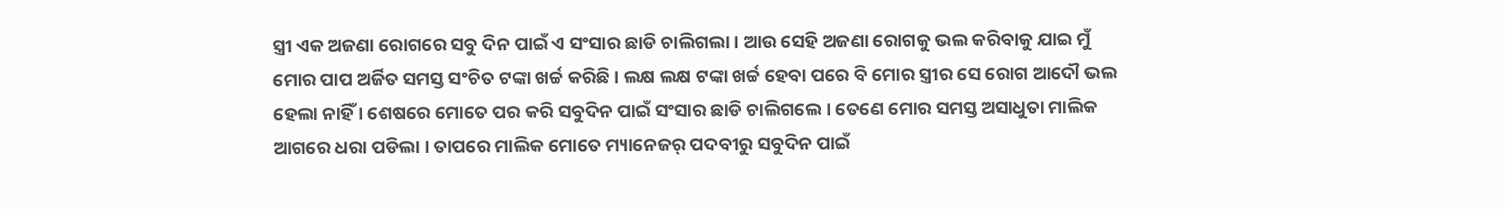ସ୍ତ୍ରୀ ଏକ ଅଜଣା ରୋଗରେ ସବୁ ଦିନ ପାଇଁ ଏ ସଂସାର ଛାଡି ଚାଲିଗଲା । ଆଉ ସେହି ଅଜଣା ରୋଗକୁ ଭଲ କରିବାକୁ ଯାଇ ମୁଁ ମୋର ପାପ ଅର୍ଜିତ ସମସ୍ତ ସଂଚିତ ଟଙ୍କା ଖର୍ଚ୍ଚ କରିଛି । ଲକ୍ଷ ଲକ୍ଷ ଟଙ୍କା ଖର୍ଚ୍ଚ ହେବା ପରେ ବି ମୋର ସ୍ତ୍ରୀର ସେ ରୋଗ ଆଦୌ ଭଲ ହେଲା ନାହିଁ । ଶେଷରେ ମୋତେ ପର କରି ସବୁଦିନ ପାଇଁ ସଂସାର ଛାଡି ଚାଲିଗଲେ । ତେଣେ ମୋର ସମସ୍ତ ଅସାଧୁତା ମାଲିକ ଆଗରେ ଧରା ପଡିଲା । ତାପରେ ମାଲିକ ମୋତେ ମ୍ୟାନେଜର୍ ପଦବୀରୁ ସବୁଦିନ ପାଇଁ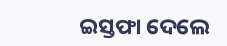ଇସ୍ତଫା ଦେଲେ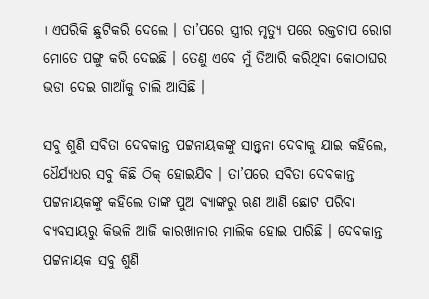। ଏପରିକି ଛୁଟିକରି ଦେଲେ । ତା’ପରେ ସ୍ତ୍ରୀର ମୃତ୍ୟୁ ପରେ ରକ୍ତଚାପ ରୋଗ ମୋତେ ପଙ୍ଗୁ କରି ଦେଇଛି । ତେଣୁ ଏବେ ମୁଁ ତିଆରି କରିଥିବା କୋଠାଘର ଭଡା ଦେଇ ଗାଆଁକୁ ଚାଲି ଆସିଛି ।

ସବୁ ଶୁଣି ସବିତା ଦେବକାନ୍ତ ପଟ୍ଟନାୟକଙ୍କୁ ସାନ୍ତ୍ୱନା ଦେବାକୁ ଯାଇ କହିଲେ, ଧୈର୍ଯ୍ୟଧର ସବୁ କିଛି ଠିକ୍ ହୋଇଯିବ । ତା’ପରେ ସବିତା ଦେବକାନ୍ତ ପଟ୍ଟନାୟକଙ୍କୁ କହିଲେ ତାଙ୍କ ପୁଅ ବ୍ୟାଙ୍କରୁ ଋଣ ଆଣି ଛୋଟ ପରିବା ବ୍ୟବସାୟରୁ କିଭଳି ଆଜି କାରଖାନାର ମାଲିକ ହୋଇ ପାରିଛି । ଦେବକାନ୍ତ ପଟ୍ଟନାୟକ ସବୁ ଶୁଣି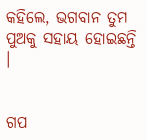କହିଲେ, ଭଗବାନ ତୁମ ପୁଅକୁ ସହାୟ ହୋଇଛନ୍ତି ।


ଗପ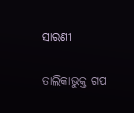ସାରଣୀ

ତାଲିକାଭୁକ୍ତ ଗପ